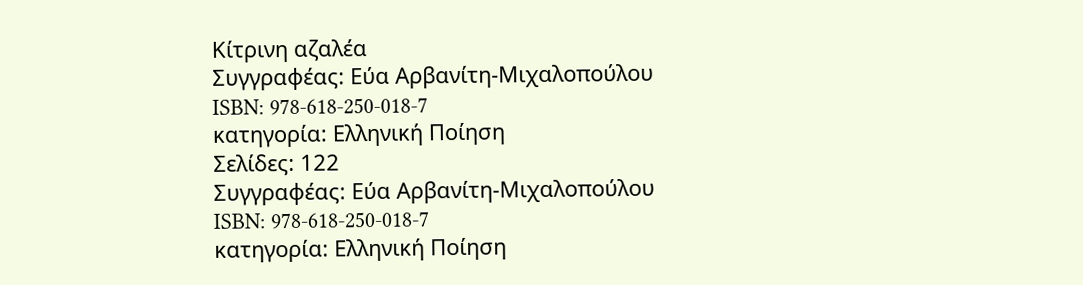Κίτρινη αζαλέα
Συγγραφέας: Εύα Αρβανίτη-Μιχαλοπούλου
ISBN: 978-618-250-018-7
κατηγορία: Ελληνική Ποίηση
Σελίδες: 122
Συγγραφέας: Εύα Αρβανίτη-Μιχαλοπούλου
ISBN: 978-618-250-018-7
κατηγορία: Ελληνική Ποίηση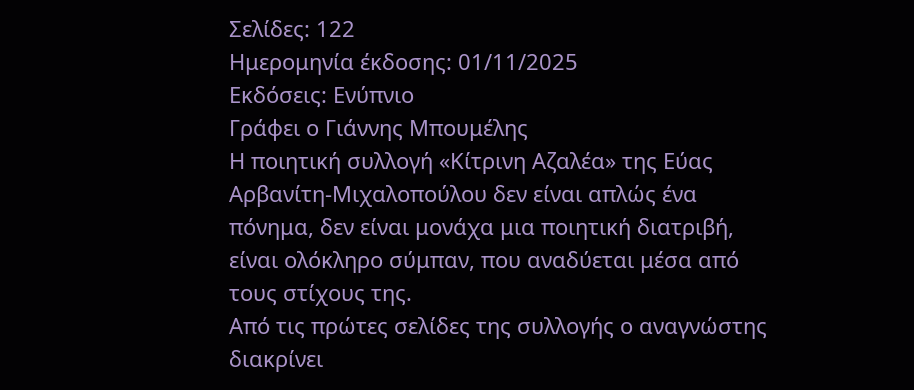Σελίδες: 122
Ημερομηνία έκδοσης: 01/11/2025
Εκδόσεις: Ενύπνιο
Γράφει ο Γιάννης Μπουμέλης
Η ποιητική συλλογή «Κίτρινη Αζαλέα» της Εύας Αρβανίτη-Μιχαλοπούλου δεν είναι απλώς ένα πόνημα, δεν είναι μονάχα μια ποιητική διατριβή, είναι ολόκληρο σύμπαν, που αναδύεται μέσα από τους στίχους της.
Από τις πρώτες σελίδες της συλλογής ο αναγνώστης διακρίνει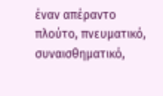έναν απέραντο πλούτο, πνευματικό, συναισθηματικό,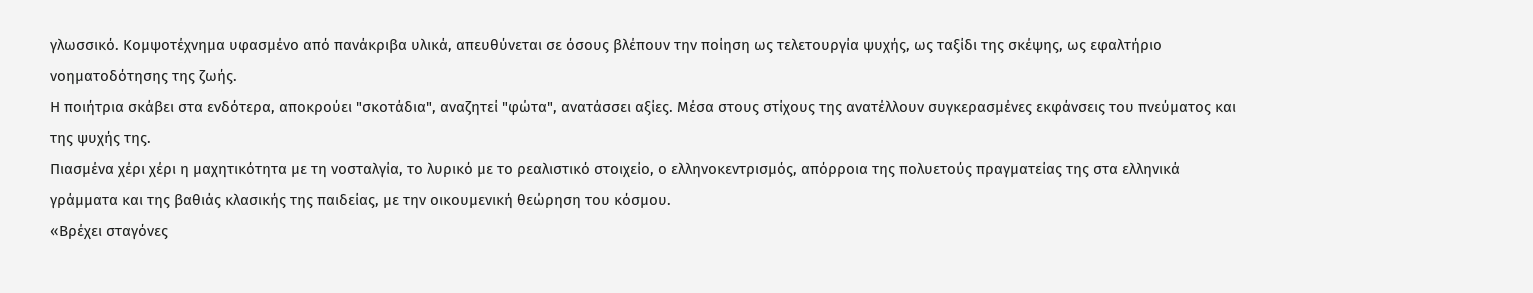γλωσσικό. Κομψοτέχνημα υφασμένο από πανάκριβα υλικά, απευθύνεται σε όσους βλέπουν την ποίηση ως τελετουργία ψυχής, ως ταξίδι της σκέψης, ως εφαλτήριο νοηματοδότησης της ζωής.
Η ποιήτρια σκάβει στα ενδότερα, αποκρούει "σκοτάδια", αναζητεί "φώτα", ανατάσσει αξίες. Μέσα στους στίχους της ανατέλλουν συγκερασμένες εκφάνσεις του πνεύματος και της ψυχής της.
Πιασμένα χέρι χέρι η μαχητικότητα με τη νοσταλγία, το λυρικό με το ρεαλιστικό στοιχείο, ο ελληνοκεντρισμός, απόρροια της πολυετούς πραγματείας της στα ελληνικά γράμματα και της βαθιάς κλασικής της παιδείας, με την οικουμενική θεώρηση του κόσμου.
«Βρέχει σταγόνες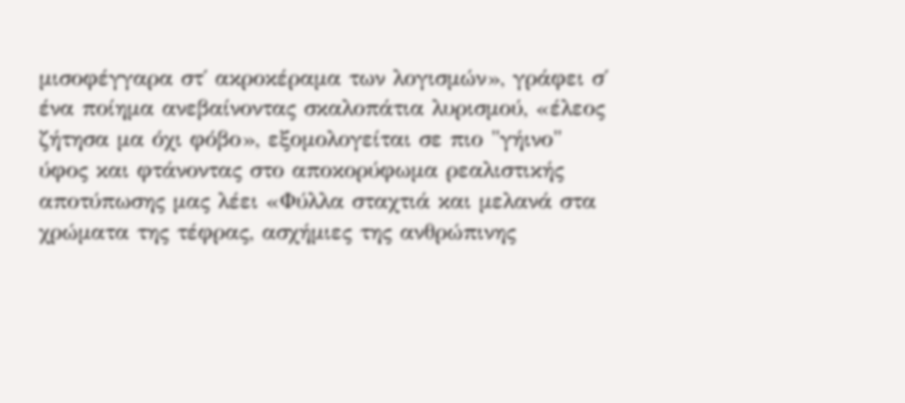μισοφέγγαρα στ΄ ακροκέραμα των λογισμών», γράφει σ΄ ένα ποίημα ανεβαίνοντας σκαλοπάτια λυρισμού, «έλεος ζήτησα μα όχι φόβο», εξομολογείται σε πιο "γήινο" ύφος και φτάνοντας στο αποκορύφωμα ρεαλιστικής αποτύπωσης μας λέει «Φύλλα σταχτιά και μελανά στα χρώματα της τέφρας, ασχήμιες της ανθρώπινης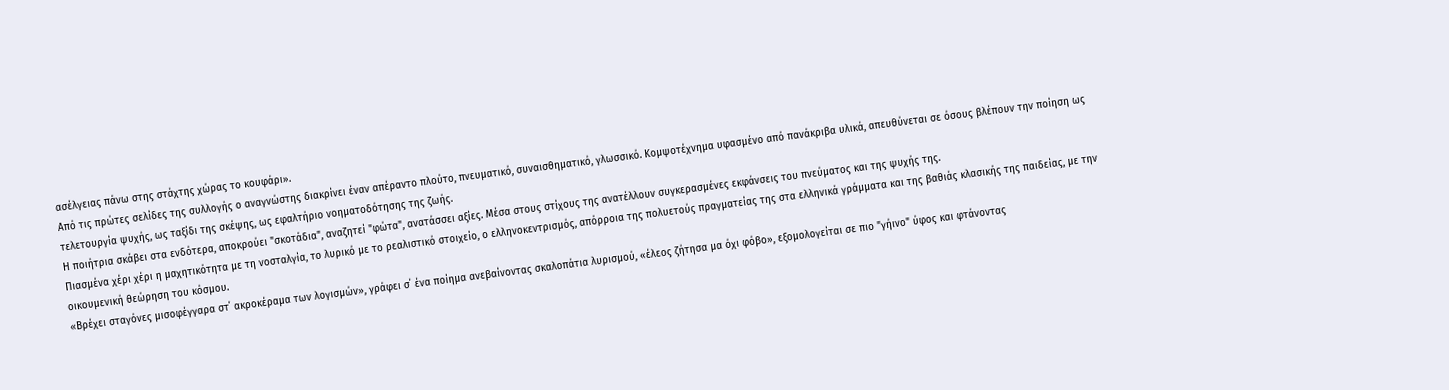ασέλγειας πάνω στης στάχτης χώρας το κουφάρι».
Από τις πρώτες σελίδες της συλλογής ο αναγνώστης διακρίνει έναν απέραντο πλούτο, πνευματικό, συναισθηματικό, γλωσσικό. Κομψοτέχνημα υφασμένο από πανάκριβα υλικά, απευθύνεται σε όσους βλέπουν την ποίηση ως τελετουργία ψυχής, ως ταξίδι της σκέψης, ως εφαλτήριο νοηματοδότησης της ζωής.
Η ποιήτρια σκάβει στα ενδότερα, αποκρούει "σκοτάδια", αναζητεί "φώτα", ανατάσσει αξίες. Μέσα στους στίχους της ανατέλλουν συγκερασμένες εκφάνσεις του πνεύματος και της ψυχής της.
Πιασμένα χέρι χέρι η μαχητικότητα με τη νοσταλγία, το λυρικό με το ρεαλιστικό στοιχείο, ο ελληνοκεντρισμός, απόρροια της πολυετούς πραγματείας της στα ελληνικά γράμματα και της βαθιάς κλασικής της παιδείας, με την οικουμενική θεώρηση του κόσμου.
«Βρέχει σταγόνες μισοφέγγαρα στ΄ ακροκέραμα των λογισμών», γράφει σ΄ ένα ποίημα ανεβαίνοντας σκαλοπάτια λυρισμού, «έλεος ζήτησα μα όχι φόβο», εξομολογείται σε πιο "γήινο" ύφος και φτάνοντας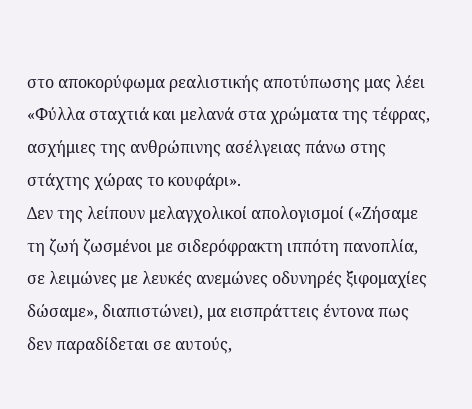στο αποκορύφωμα ρεαλιστικής αποτύπωσης μας λέει «Φύλλα σταχτιά και μελανά στα χρώματα της τέφρας, ασχήμιες της ανθρώπινης ασέλγειας πάνω στης στάχτης χώρας το κουφάρι».
Δεν της λείπουν μελαγχολικοί απολογισμοί («Ζήσαμε τη ζωή ζωσμένοι με σιδερόφρακτη ιππότη πανοπλία, σε λειμώνες με λευκές ανεμώνες οδυνηρές ξιφομαχίες δώσαμε», διαπιστώνει), μα εισπράττεις έντονα πως δεν παραδίδεται σε αυτούς,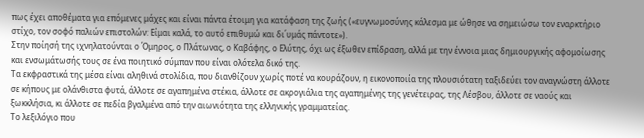πως έχει αποθέματα για επόμενες μάχες και είναι πάντα έτοιμη για κατάφαση της ζωής («ευγνωμοσύνης κάλεσμα με ώθησε να σημειώσω τον εναρκτήριο στίχο, τον σοφό παλιών επιστολών: Είμαι καλά, το αυτό επιθυμώ και δι΄υμάς πάντοτε»).
Στην ποίησή της ιχνηλατούνται ο Όμηρος, ο Πλάτωνας, ο Καβάφης, ο Ελύτης, όχι ως έξωθεν επίδραση, αλλά με την έννοια μιας δημιουργικής αφομοίωσης και ενσωμάτωσής τους σε ένα ποιητικό σύμπαν που είναι ολότελα δικό της.
Τα εκφραστικά της μέσα είναι αληθινά στολίδια, που διανθίζουν χωρίς ποτέ να κουράζουν, η εικονοποιία της πλουσιότατη ταξιδεύει τον αναγνώστη άλλοτε σε κήπους με ολάνθιστα φυτά, άλλοτε σε αγαπημένα στέκια, άλλοτε σε ακρογιάλια της αγαπημένης της γενέτειρας, της Λέσβου, άλλοτε σε ναούς και ξωκκλήσια, κι άλλοτε σε πεδία βγαλμένα από την αιωνιότητα της ελληνικής γραμματείας.
Το λεξιλόγιο που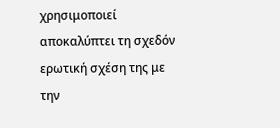χρησιμοποιεί αποκαλύπτει τη σχεδόν ερωτική σχέση της με την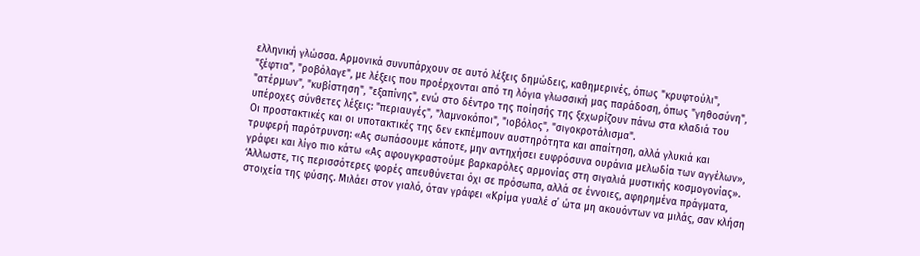ελληνική γλώσσα. Αρμονικά συνυπάρχουν σε αυτό λέξεις δημώδεις, καθημερινές, όπως "κρυφτούλι", "ξέφτια", "ροβόλαγε", με λέξεις που προέρχονται από τη λόγια γλωσσική μας παράδοση, όπως "γηθοσύνη", "ατέρμων", "κυβίστηση", "εξαπίνης", ενώ στο δέντρο της ποίησής της ξεχωρίζουν πάνω στα κλαδιά του υπέροχες σύνθετες λέξεις: "περιαυγές", "λαμνοκόποι", "ιοβόλος", "σιγοκροτάλισμα".
Οι προστακτικές και οι υποτακτικές της δεν εκπέμπουν αυστηρότητα και απαίτηση, αλλά γλυκιά και τρυφερή παρότρυνση: «Ας σωπάσουμε κάποτε, μην αντηχήσει ευφρόσυνα ουράνια μελωδία των αγγέλων», γράφει και λίγο πιο κάτω «Ας αφουγκραστούμε βαρκαρόλες αρμονίας στη σιγαλιά μυστικής κοσμογονίας».
‘Αλλωστε, τις περισσότερες φορές απευθύνεται όχι σε πρόσωπα, αλλά σε έννοιες, αφηρημένα πράγματα, στοιχεία της φύσης. Μιλάει στον γιαλό, όταν γράφει «Κρίμα γυαλέ σ΄ ώτα μη ακουόντων να μιλάς, σαν κλήση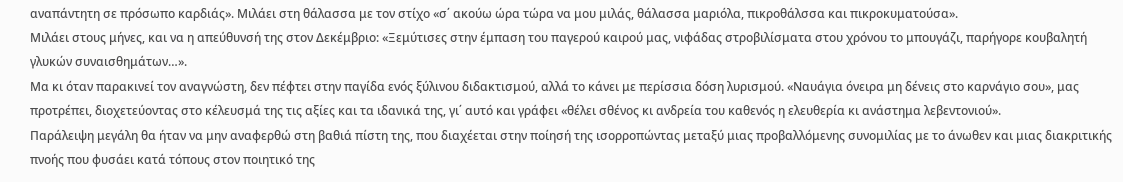αναπάντητη σε πρόσωπο καρδιάς». Μιλάει στη θάλασσα με τον στίχο «σ΄ ακούω ώρα τώρα να μου μιλάς, θάλασσα μαριόλα, πικροθάλσσα και πικροκυματούσα».
Μιλάει στους μήνες, και να η απεύθυνσή της στον Δεκέμβριο: «Ξεμύτισες στην έμπαση του παγερού καιρού μας, νιφάδας στροβιλίσματα στου χρόνου το μπουγάζι, παρήγορε κουβαλητή γλυκών συναισθημάτων…».
Μα κι όταν παρακινεί τον αναγνώστη, δεν πέφτει στην παγίδα ενός ξύλινου διδακτισμού, αλλά το κάνει με περίσσια δόση λυρισμού. «Ναυάγια όνειρα μη δένεις στο καρνάγιο σου», μας προτρέπει, διοχετεύοντας στο κέλευσμά της τις αξίες και τα ιδανικά της, γι΄ αυτό και γράφει «θέλει σθένος κι ανδρεία του καθενός η ελευθερία κι ανάστημα λεβεντονιού».
Παράλειψη μεγάλη θα ήταν να μην αναφερθώ στη βαθιά πίστη της, που διαχέεται στην ποίησή της ισορροπώντας μεταξύ μιας προβαλλόμενης συνομιλίας με το άνωθεν και μιας διακριτικής πνοής που φυσάει κατά τόπους στον ποιητικό της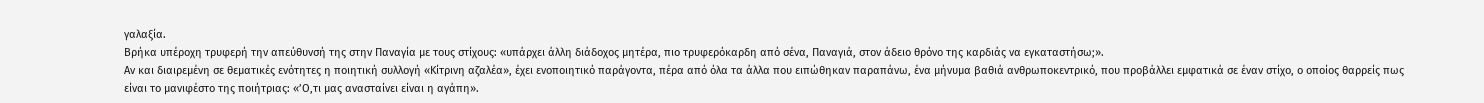γαλαξία.
Βρήκα υπέροχη τρυφερή την απεύθυνσή της στην Παναγία με τους στίχους: «υπάρχει άλλη διάδοχος μητέρα, πιο τρυφερόκαρδη από σένα, Παναγιά, στον άδειο θρόνο της καρδιάς να εγκαταστήσω;».
Αν και διαιρεμένη σε θεματικές ενότητες η ποιητική συλλογή «Κίτρινη αζαλέα», έχει ενοποιητικό παράγοντα, πέρα από όλα τα άλλα που ειπώθηκαν παραπάνω, ένα μήνυμα βαθιά ανθρωποκεντρικό, που προβάλλει εμφατικά σε έναν στίχο, ο οποίος θαρρείς πως είναι το μανιφέστο της ποιήτριας: «’Ο,τι μας ανασταίνει είναι η αγάπη».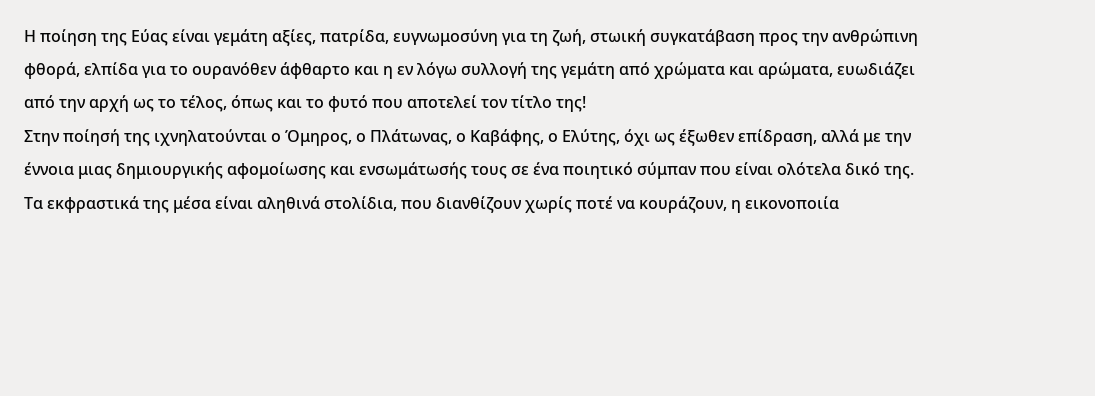Η ποίηση της Εύας είναι γεμάτη αξίες, πατρίδα, ευγνωμοσύνη για τη ζωή, στωική συγκατάβαση προς την ανθρώπινη φθορά, ελπίδα για το ουρανόθεν άφθαρτο και η εν λόγω συλλογή της γεμάτη από χρώματα και αρώματα, ευωδιάζει από την αρχή ως το τέλος, όπως και το φυτό που αποτελεί τον τίτλο της!
Στην ποίησή της ιχνηλατούνται ο Όμηρος, ο Πλάτωνας, ο Καβάφης, ο Ελύτης, όχι ως έξωθεν επίδραση, αλλά με την έννοια μιας δημιουργικής αφομοίωσης και ενσωμάτωσής τους σε ένα ποιητικό σύμπαν που είναι ολότελα δικό της.
Τα εκφραστικά της μέσα είναι αληθινά στολίδια, που διανθίζουν χωρίς ποτέ να κουράζουν, η εικονοποιία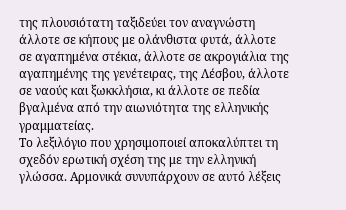της πλουσιότατη ταξιδεύει τον αναγνώστη άλλοτε σε κήπους με ολάνθιστα φυτά, άλλοτε σε αγαπημένα στέκια, άλλοτε σε ακρογιάλια της αγαπημένης της γενέτειρας, της Λέσβου, άλλοτε σε ναούς και ξωκκλήσια, κι άλλοτε σε πεδία βγαλμένα από την αιωνιότητα της ελληνικής γραμματείας.
Το λεξιλόγιο που χρησιμοποιεί αποκαλύπτει τη σχεδόν ερωτική σχέση της με την ελληνική γλώσσα. Αρμονικά συνυπάρχουν σε αυτό λέξεις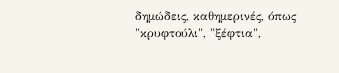δημώδεις, καθημερινές, όπως "κρυφτούλι", "ξέφτια",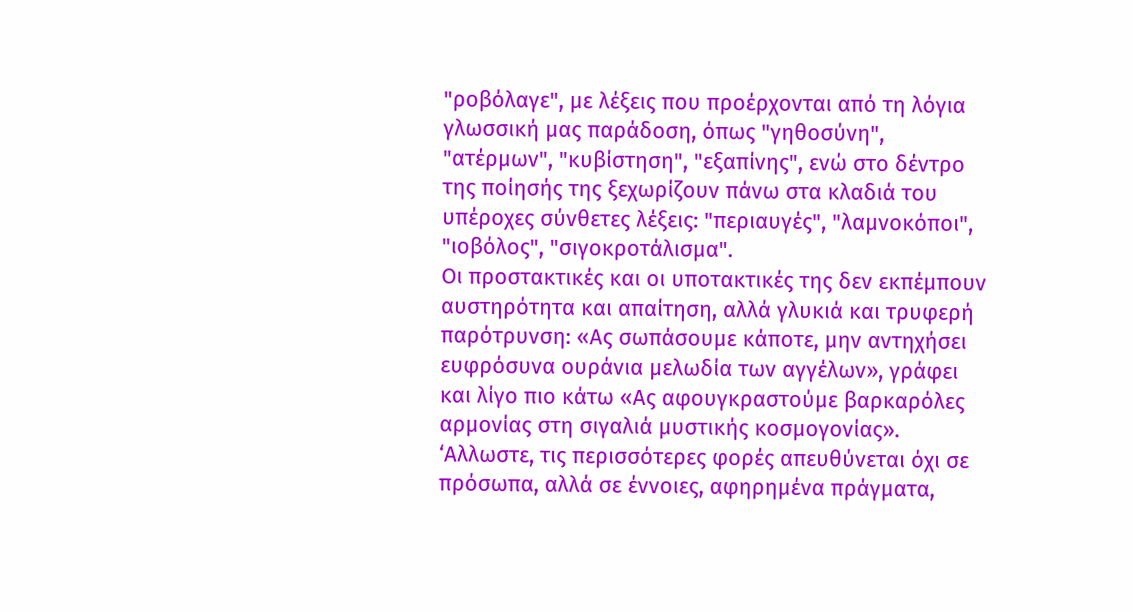"ροβόλαγε", με λέξεις που προέρχονται από τη λόγια γλωσσική μας παράδοση, όπως "γηθοσύνη", "ατέρμων", "κυβίστηση", "εξαπίνης", ενώ στο δέντρο της ποίησής της ξεχωρίζουν πάνω στα κλαδιά του υπέροχες σύνθετες λέξεις: "περιαυγές", "λαμνοκόποι", "ιοβόλος", "σιγοκροτάλισμα".
Οι προστακτικές και οι υποτακτικές της δεν εκπέμπουν αυστηρότητα και απαίτηση, αλλά γλυκιά και τρυφερή παρότρυνση: «Ας σωπάσουμε κάποτε, μην αντηχήσει ευφρόσυνα ουράνια μελωδία των αγγέλων», γράφει και λίγο πιο κάτω «Ας αφουγκραστούμε βαρκαρόλες αρμονίας στη σιγαλιά μυστικής κοσμογονίας».
‘Αλλωστε, τις περισσότερες φορές απευθύνεται όχι σε πρόσωπα, αλλά σε έννοιες, αφηρημένα πράγματα,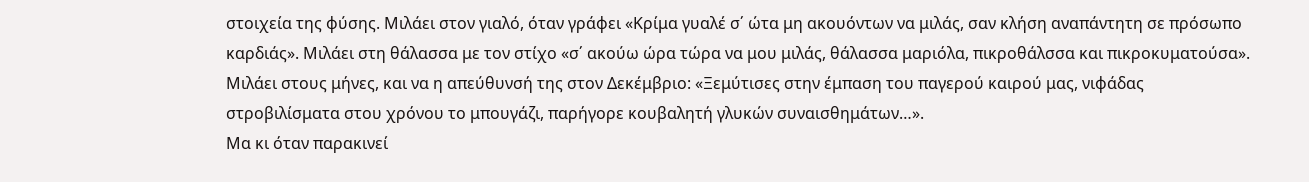στοιχεία της φύσης. Μιλάει στον γιαλό, όταν γράφει «Κρίμα γυαλέ σ΄ ώτα μη ακουόντων να μιλάς, σαν κλήση αναπάντητη σε πρόσωπο καρδιάς». Μιλάει στη θάλασσα με τον στίχο «σ΄ ακούω ώρα τώρα να μου μιλάς, θάλασσα μαριόλα, πικροθάλσσα και πικροκυματούσα».
Μιλάει στους μήνες, και να η απεύθυνσή της στον Δεκέμβριο: «Ξεμύτισες στην έμπαση του παγερού καιρού μας, νιφάδας στροβιλίσματα στου χρόνου το μπουγάζι, παρήγορε κουβαλητή γλυκών συναισθημάτων…».
Μα κι όταν παρακινεί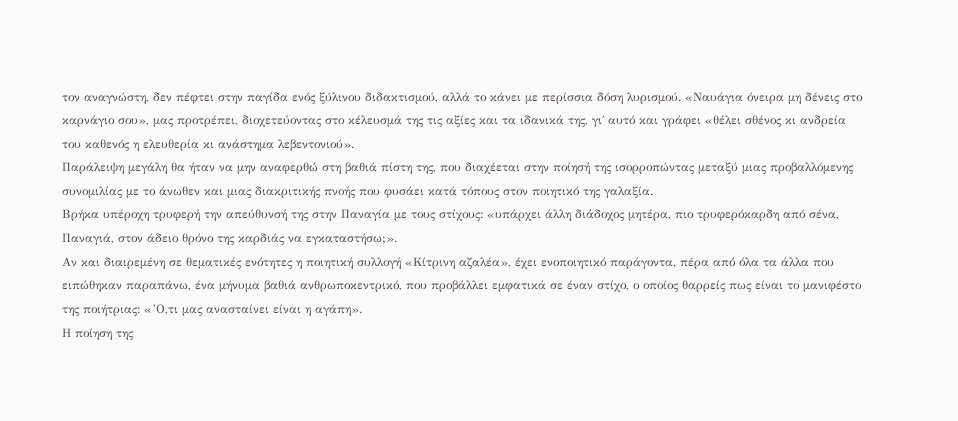τον αναγνώστη, δεν πέφτει στην παγίδα ενός ξύλινου διδακτισμού, αλλά το κάνει με περίσσια δόση λυρισμού. «Ναυάγια όνειρα μη δένεις στο καρνάγιο σου», μας προτρέπει, διοχετεύοντας στο κέλευσμά της τις αξίες και τα ιδανικά της, γι΄ αυτό και γράφει «θέλει σθένος κι ανδρεία του καθενός η ελευθερία κι ανάστημα λεβεντονιού».
Παράλειψη μεγάλη θα ήταν να μην αναφερθώ στη βαθιά πίστη της, που διαχέεται στην ποίησή της ισορροπώντας μεταξύ μιας προβαλλόμενης συνομιλίας με το άνωθεν και μιας διακριτικής πνοής που φυσάει κατά τόπους στον ποιητικό της γαλαξία.
Βρήκα υπέροχη τρυφερή την απεύθυνσή της στην Παναγία με τους στίχους: «υπάρχει άλλη διάδοχος μητέρα, πιο τρυφερόκαρδη από σένα, Παναγιά, στον άδειο θρόνο της καρδιάς να εγκαταστήσω;».
Αν και διαιρεμένη σε θεματικές ενότητες η ποιητική συλλογή «Κίτρινη αζαλέα», έχει ενοποιητικό παράγοντα, πέρα από όλα τα άλλα που ειπώθηκαν παραπάνω, ένα μήνυμα βαθιά ανθρωποκεντρικό, που προβάλλει εμφατικά σε έναν στίχο, ο οποίος θαρρείς πως είναι το μανιφέστο της ποιήτριας: «’Ο,τι μας ανασταίνει είναι η αγάπη».
Η ποίηση της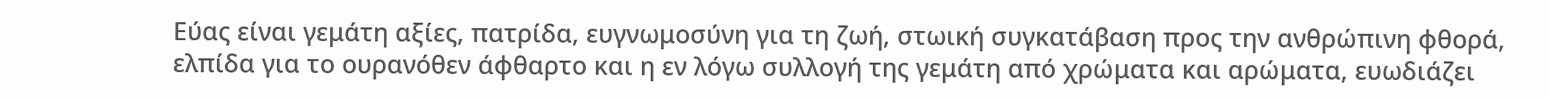Εύας είναι γεμάτη αξίες, πατρίδα, ευγνωμοσύνη για τη ζωή, στωική συγκατάβαση προς την ανθρώπινη φθορά, ελπίδα για το ουρανόθεν άφθαρτο και η εν λόγω συλλογή της γεμάτη από χρώματα και αρώματα, ευωδιάζει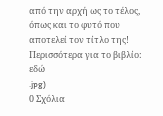από την αρχή ως το τέλος, όπως και το φυτό που αποτελεί τον τίτλο της!
Περισσότερα για το βιβλίο: εδώ
.jpg)
0 Σχόλια